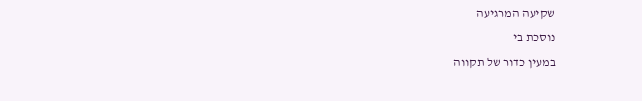שקיעה המרגיעה
נוסכת בי
במעין כדור של תקווה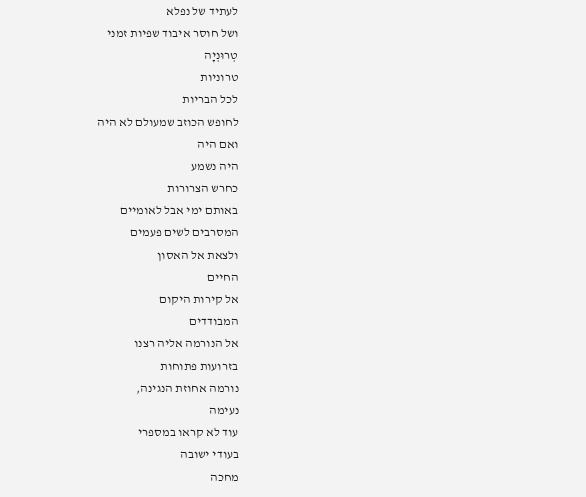לעתיד של נפלא
ושל חוסר איבוד שפיות זמני
טְרוּנְיָה
טרוניות
לכל הבריות
לחופש הכוזב שמעולם לא היה
ואם היה
היה נשמע
כחרש הצרורות
באותם ימי אבל לאומיים
המסרבים לשים פעמים
ולצאת אל האסון
החיים
אל קירות היקום
המבודדים
אל הנורמה אליה רצנו
בזרועות פתוחות
נורמה אחוזת הנגינה,
נעימה
עוד לא קראו במספרי
בעודי ישובה
מחכה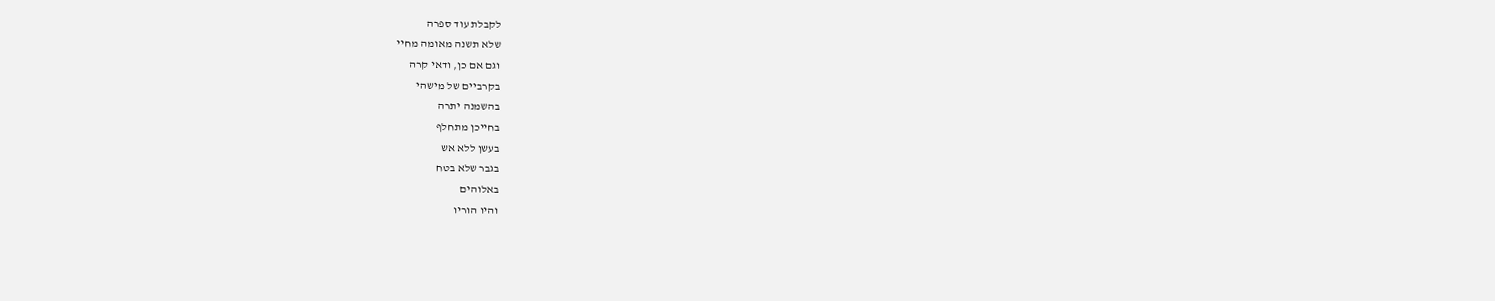לקבלת עוד ספרה
שלא תשנה מאומה מחיי
וגם אם כן, ודאי קרה
בקרביים של מישהי
בהשמנה יתרה
בחייכן מתחלף
בעשן ללא אש
בגבר שלא בטח
באלוהים
והיו הוריו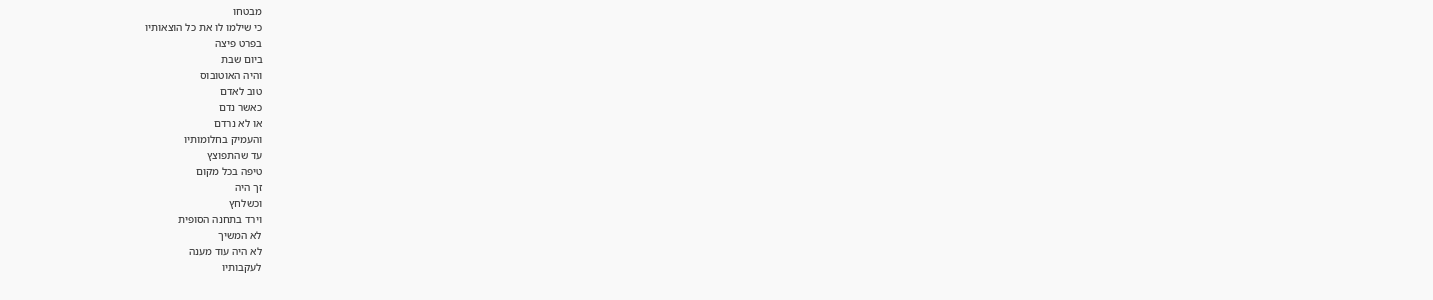מבטחו
כי שילמו לו את כל הוצאותיו
בפרט פיצה
ביום שבת
והיה האוטובוס
טוב לאדם
כאשר נדם
או לא נרדם
והעמיק בחלומותיו
עד שהתפוצץ
טיפה בכל מקום
זך היה
וכשלחץ
וירד בתחנה הסופית
לא המשיך
לא היה עוד מענה
לעקבותיו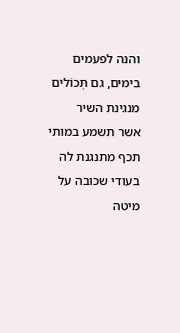והנה לפעמים
בימים, גם תְּכוֹלים
מנגינת השיר
אשר תשמע במותי
תכף מתנגנת לה
בעודי שכובה על
מיטה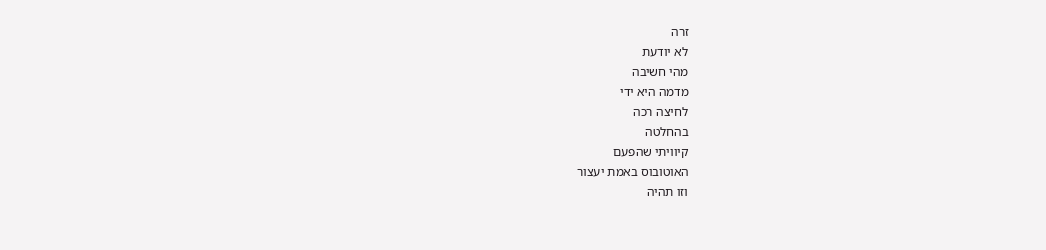זרה
לא יודעת
מהי חשיבה
מדמה היא ידי
לחיצה רכה
בהחלטה
קיוויתי שהפעם
האוטובוס באמת יעצור
וזו תהיה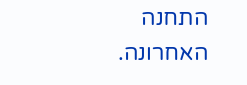התחנה האחרונה.